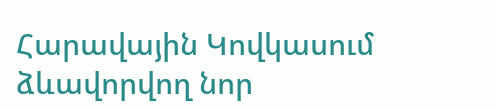Հարավային Կովկասում ձևավորվող նոր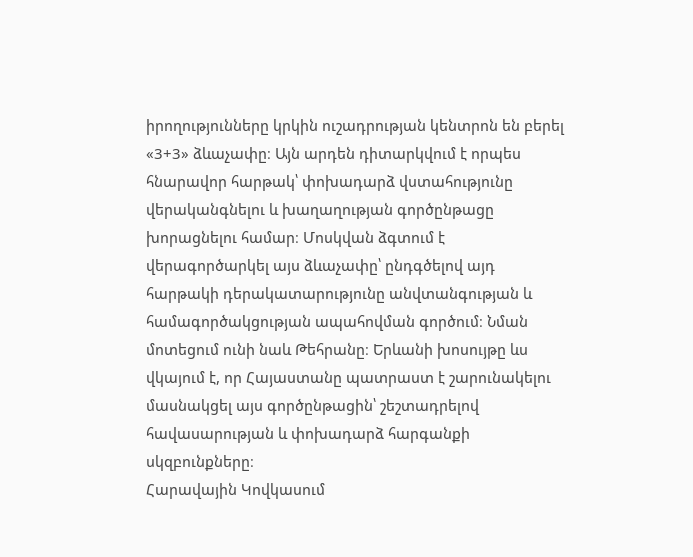իրողությունները կրկին ուշադրության կենտրոն են բերել «3+3» ձևաչափը։ Այն արդեն դիտարկվում է որպես հնարավոր հարթակ՝ փոխադարձ վստահությունը վերականգնելու և խաղաղության գործընթացը խորացնելու համար։ Մոսկվան ձգտում է վերագործարկել այս ձևաչափը՝ ընդգծելով այդ հարթակի դերակատարությունը անվտանգության և համագործակցության ապահովման գործում։ Նման մոտեցում ունի նաև Թեհրանը։ Երևանի խոսույթը ևս վկայում է, որ Հայաստանը պատրաստ է շարունակելու մասնակցել այս գործընթացին՝ շեշտադրելով հավասարության և փոխադարձ հարգանքի սկզբունքները։
Հարավային Կովկասում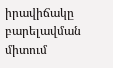իրավիճակը բարելավման միտում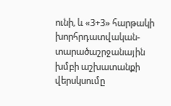ունի, և «3+3» հարթակի խորհրդատվական-տարածաշրջանային խմբի աշխատանքի վերսկսումը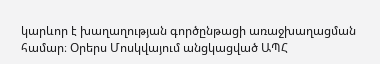կարևոր է խաղաղության գործընթացի առաջխաղացման համար։ Օրերս Մոսկվայում անցկացված ԱՊՀ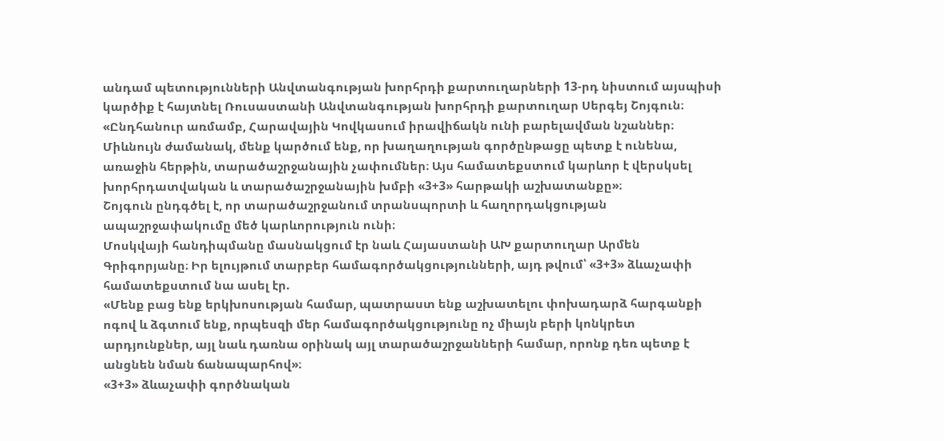անդամ պետությունների Անվտանգության խորհրդի քարտուղարների 13-րդ նիստում այսպիսի կարծիք է հայտնել Ռուսաստանի Անվտանգության խորհրդի քարտուղար Սերգեյ Շոյգուն։
«Ընդհանուր առմամբ, Հարավային Կովկասում իրավիճակն ունի բարելավման նշաններ։ Միևնույն ժամանակ, մենք կարծում ենք, որ խաղաղության գործընթացը պետք է ունենա, առաջին հերթին, տարածաշրջանային չափումներ։ Այս համատեքստում կարևոր է վերսկսել խորհրդատվական և տարածաշրջանային խմբի «3+3» հարթակի աշխատանքը»։
Շոյգուն ընդգծել է, որ տարածաշրջանում տրանսպորտի և հաղորդակցության ապաշրջափակումը մեծ կարևորություն ունի։
Մոսկվայի հանդիպմանը մասնակցում էր նաև Հայաստանի ԱԽ քարտուղար Արմեն Գրիգորյանը։ Իր ելույթում տարբեր համագործակցությունների, այդ թվում՝ «3+3» ձևաչափի համատեքստում նա ասել էր.
«Մենք բաց ենք երկխոսության համար, պատրաստ ենք աշխատելու փոխադարձ հարգանքի ոգով և ձգտում ենք, որպեսզի մեր համագործակցությունը ոչ միայն բերի կոնկրետ արդյունքներ, այլ նաև դառնա օրինակ այլ տարածաշրջանների համար, որոնք դեռ պետք է անցնեն նման ճանապարհով»։
«3+3» ձևաչափի գործնական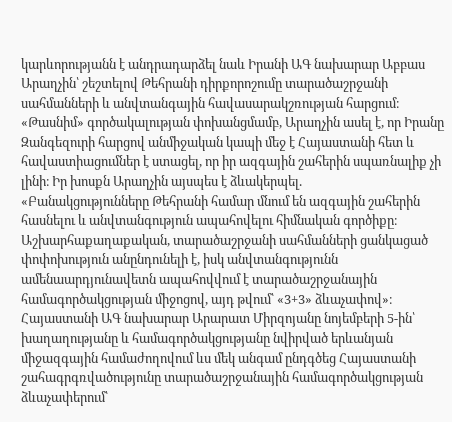կարևորությանն է անդրադարձել նաև Իրանի ԱԳ նախարար Աբբաս Արաղչին՝ շեշտելով Թեհրանի դիրքորոշումը տարածաշրջանի սահմանների և անվտանգային հավասարակշռության հարցում։ «Թասնիմ» գործակալության փոխանցմամբ, Արաղչին ասել է, որ Իրանը Զանգեզուրի հարցով անմիջական կապի մեջ է Հայաստանի հետ և հավաստիացումներ է ստացել, որ իր ազգային շահերին սպառնալիք չի լինի։ Իր խոսքն Արաղչին այսպես է ձևակերպել.
«Բանակցությունները Թեհրանի համար մնում են ազգային շահերին հասնելու և անվտանգություն ապահովելու հիմնական գործիքը։ Աշխարհաքաղաքական, տարածաշրջանի սահմանների ցանկացած փոփոխություն անընդունելի է, իսկ անվտանգությունն ամենաարդյունավետն ապահովվում է տարածաշրջանային համագործակցության միջոցով, այդ թվում՝ «3+3» ձևաչափով»։
Հայաստանի ԱԳ նախարար Արարատ Միրզոյանը նոյեմբերի 5-ին՝ խաղաղությանը և համագործակցությանը նվիրված երևանյան միջազգային համաժողովում ևս մեկ անգամ ընդգծեց Հայաստանի շահագրգռվածությունը տարածաշրջանային համագործակցության ձևաչափերում՝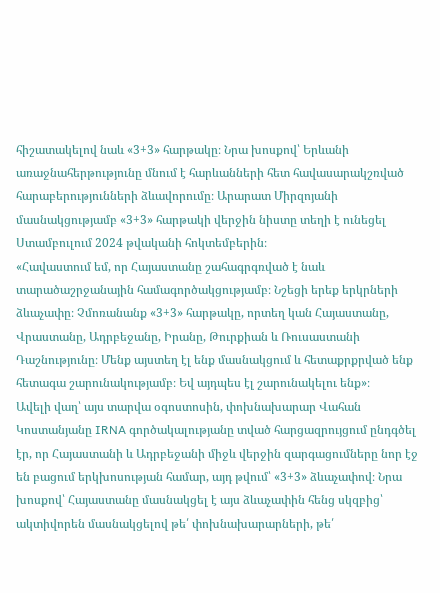հիշատակելով նաև «3+3» հարթակը։ Նրա խոսքով՝ Երևանի առաջնահերթությունը մնում է հարևանների հետ հավասարակշռված հարաբերությունների ձևավորումը։ Արարատ Միրզոյանի մասնակցությամբ «3+3» հարթակի վերջին նիստը տեղի է ունեցել Ստամբուլում 2024 թվականի հոկտեմբերին։
«Հավաստում եմ, որ Հայաստանը շահագրգռված է նաև տարածաշրջանային համագործակցությամբ։ Նշեցի երեք երկրների ձևաչափը։ Չմոռանանք «3+3» հարթակը, որտեղ կան Հայաստանը, Վրաստանը, Ադրբեջանը, Իրանը, Թուրքիան և Ռուսաստանի Դաշնությունը։ Մենք այստեղ էլ ենք մասնակցում և հետաքրքրված ենք հետագա շարունակությամբ։ Եվ այդպես էլ շարունակելու ենք»։
Ավելի վաղ՝ այս տարվա օգոստոսին, փոխնախարար Վահան Կոստանյանը IRNA գործակալությանը տված հարցազրույցում ընդգծել էր, որ Հայաստանի և Ադրբեջանի միջև վերջին զարգացումները նոր էջ են բացում երկխոսության համար, այդ թվում՝ «3+3» ձևաչափով։ Նրա խոսքով՝ Հայաստանը մասնակցել է այս ձևաչափին հենց սկզբից՝ ակտիվորեն մասնակցելով թե՛ փոխնախարարների, թե՛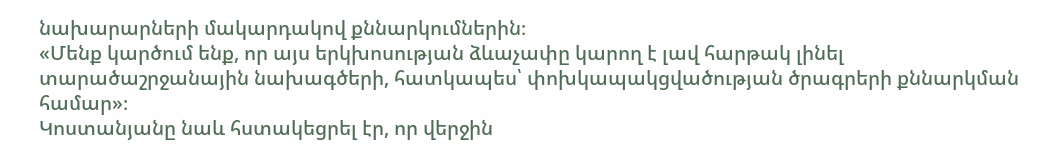նախարարների մակարդակով քննարկումներին։
«Մենք կարծում ենք, որ այս երկխոսության ձևաչափը կարող է լավ հարթակ լինել տարածաշրջանային նախագծերի, հատկապես՝ փոխկապակցվածության ծրագրերի քննարկման համար»։
Կոստանյանը նաև հստակեցրել էր, որ վերջին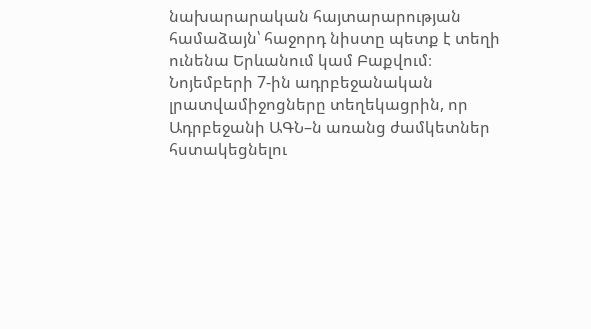նախարարական հայտարարության համաձայն՝ հաջորդ նիստը պետք է տեղի ունենա Երևանում կամ Բաքվում։
Նոյեմբերի 7-ին ադրբեջանական լրատվամիջոցները տեղեկացրին, որ Ադրբեջանի ԱԳՆ–ն առանց ժամկետներ հստակեցնելու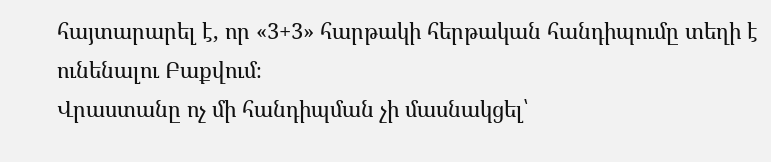հայտարարել է, որ «3+3» հարթակի հերթական հանդիպումը տեղի է ունենալու Բաքվում։
Վրաստանը ոչ մի հանդիպման չի մասնակցել՝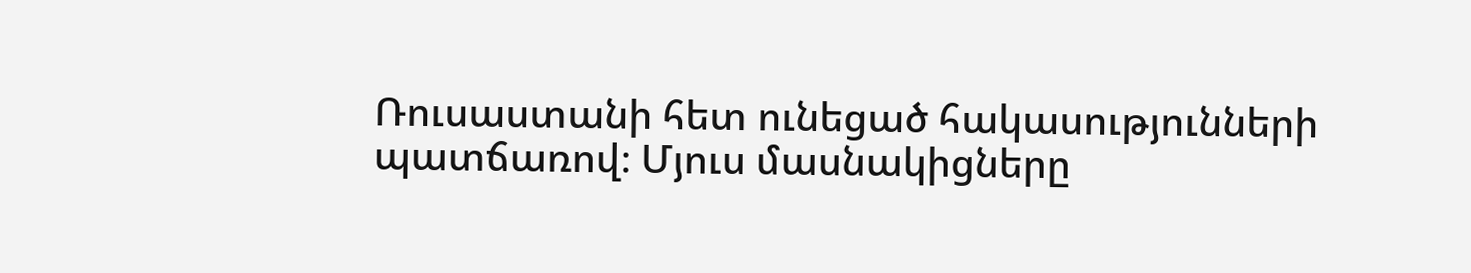Ռուսաստանի հետ ունեցած հակասությունների պատճառով։ Մյուս մասնակիցները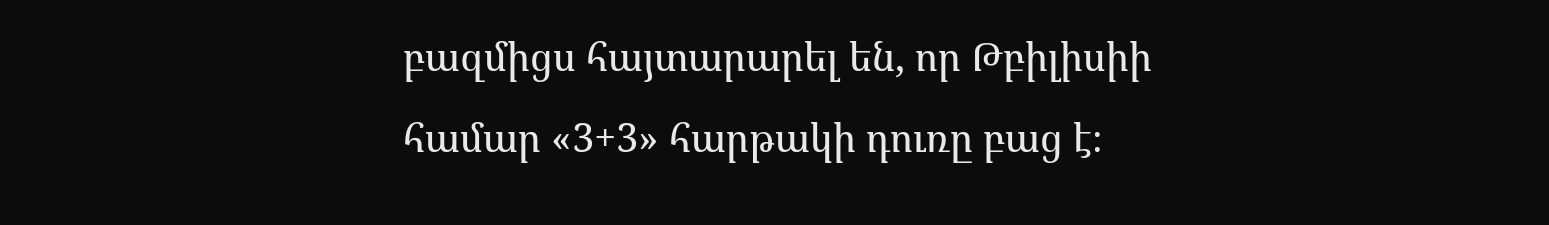բազմիցս հայտարարել են, որ Թբիլիսիի համար «3+3» հարթակի դուռը բաց է։